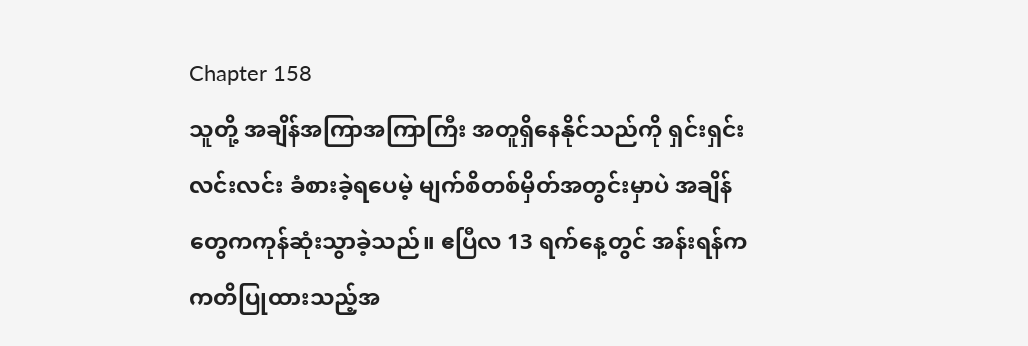Chapter 158
သူတို့ အချိန်အကြာအကြာကြီး အတူရှိနေနိုင်သည်ကို ရှင်းရှင်းလင်းလင်း ခံစားခဲ့ရပေမဲ့ မျက်စိတစ်မှိတ်အတွင်းမှာပဲ အချိန်တွေကကုန်ဆုံးသွာခဲ့သည်။ ဧပြီလ 13 ရက်နေ့တွင် အန်းရန်က ကတိပြုထားသည့်အ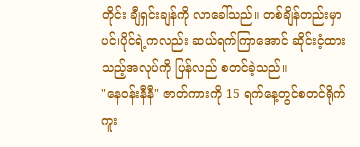တိုင်း ချီရှင်းချန်ကို လာခေါ်သည်။ တစ်ချိန်တည်းမှာပင်၊ပိုင်ရဲ့ကလည်း ဆယ်ရက်ကြာအောင် ဆိုင်းငံ့ထားသည့်အလုပ်ကို ပြန်လည် စတင်ခဲ့သည်။
"နေဝန်းနီနီ" ဇာတ်ကားကို 15 ရက်နေ့တွင်စတင်ရိုက်ကူး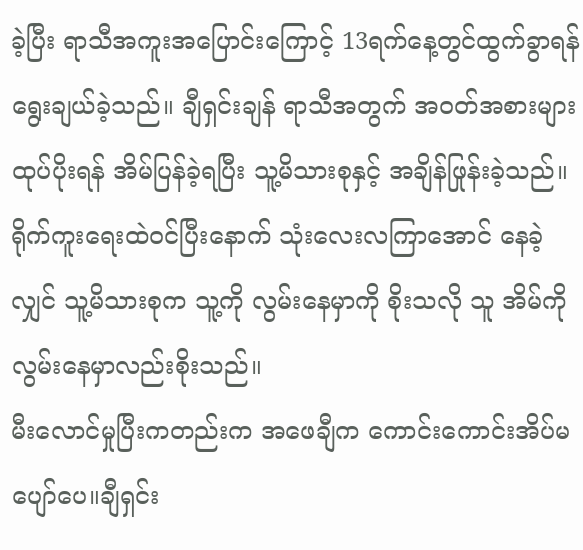ခဲ့ပြီး ရာသီအကူးအပြောင်းကြောင့် 13ရက်နေ့တွင်ထွက်ခွာရန်ရွေးချယ်ခဲ့သည်။ ချီရှင်းချန် ရာသီအတွက် အဝတ်အစားများထုပ်ပိုးရန် အိမ်ပြန်ခဲ့ရပြီး သူ့မိသားစုနှင့် အချိန်ဖြုန်းခဲ့သည်။ရိုက်ကူးရေးထဲဝင်ပြီးနောက် သုံးလေးလကြာအောင် နေခဲ့လျှင် သူ့မိသားစုက သူ့ကို လွမ်းနေမှာကို စိုးသလို သူ အိမ်ကိုလွမ်းနေမှာလည်းစိုးသည်။
မီးလောင်မှုပြီးကတည်းက အဖေချီက ကောင်းကောင်းအိပ်မပျော်ပေ။ချီရှင်း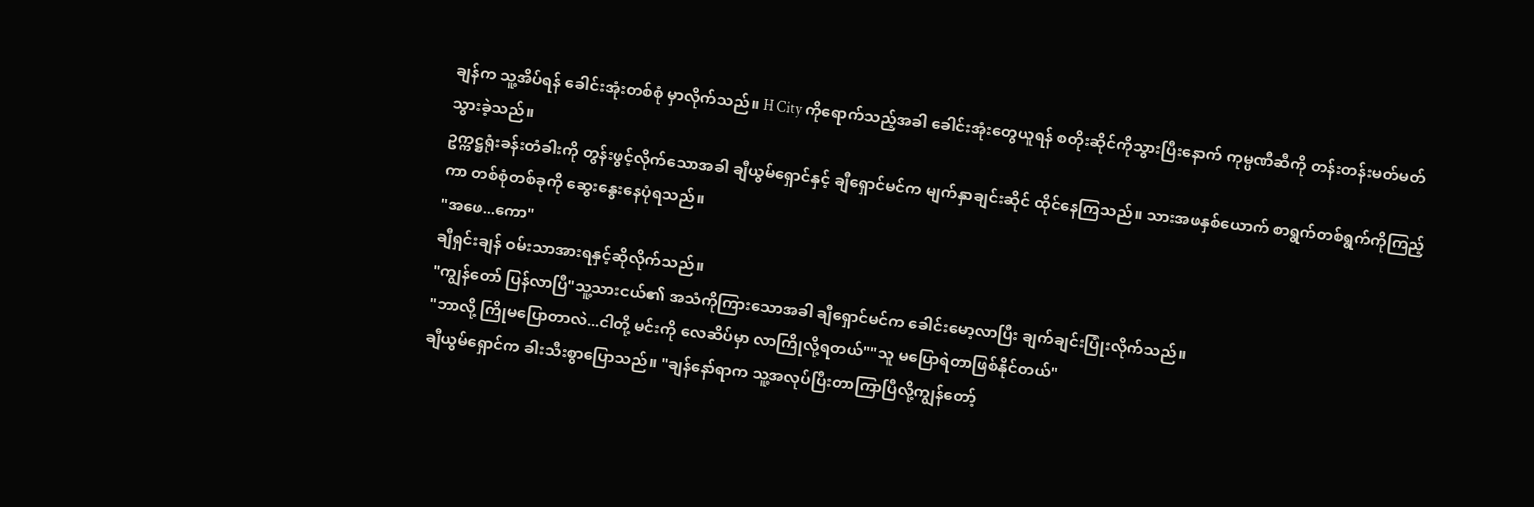ချန်က သူ့အိပ်ရန် ခေါင်းအုံးတစ်စုံ မှာလိုက်သည်။ H City ကိုရောက်သည့်အခါ ခေါင်းအုံးတွေယူရန် စတိုးဆိုင်ကိုသွားပြီးနောက် ကုမ္ပဏီဆီကို တန်းတန်းမတ်မတ်သွားခဲ့သည်။
ဥက္ကဋ္ဌရုံးခန်းတံခါးကို တွန်းဖွင့်လိုက်သောအခါ ချီယွမ်ရှောင်နှင့် ချီရှောင်မင်က မျက်နှာချင်းဆိုင် ထိုင်နေကြသည်။ သားအဖနှစ်ယောက် စာရွက်တစ်ရွက်ကိုကြည့်ကာ တစ်စုံတစ်ခုကို ဆွေးနွေးနေပုံရသည်။
"အဖေ...ကော"
ချီရှင်းချန် ဝမ်းသာအားရနှင့်ဆိုလိုက်သည်။
"ကျွန်တော် ပြန်လာပြီ"သူ့သားငယ်၏ အသံကိုကြားသောအခါ ချီရှောင်မင်က ခေါင်းမော့လာပြီး ချက်ချင်းပြုံးလိုက်သည်။
"ဘာလို့ ကြိုမပြောတာလဲ...ငါတို့ မင်းကို လေဆိပ်မှာ လာကြိုလို့ရတယ်""သူ မပြောရဲတာဖြစ်နိုင်တယ်"
ချီယွမ်ရှောင်က ခါးသီးစွာပြောသည်။ "ချန်နော်ရာက သူ့အလုပ်ပြီးတာကြာပြီလို့ကျွန်တော့်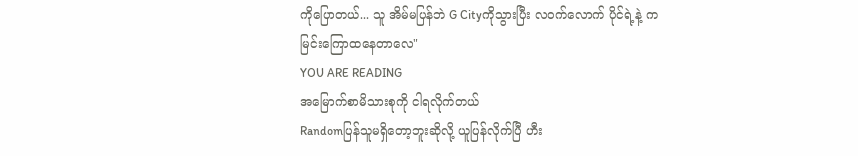ကိုပြောတယ်... သူ အိမ်မပြန်ဘဲ G Cityကိုသွားပြီး လဝက်လောက် ပိုင်ရဲ့နဲ့ ကမြင်းကြောထနေတာလေ"
YOU ARE READING
အမြောက်စာမိသားစုကို ငါရလိုက်တယ်
Randomပြန်သူမရှိတော့ဘူးဆိုလို့ ယူပြန်လိုက်ပြီ ဟီး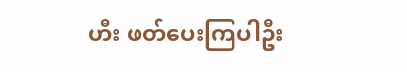ဟီး ဖတ်ပေးကြပါဦး